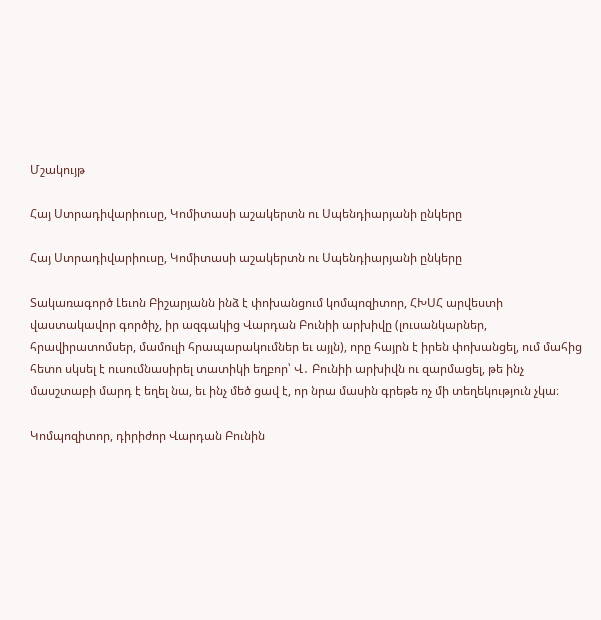Մշակույթ

Հայ Ստրադիվարիուսը, Կոմիտասի աշակերտն ու Սպենդիարյանի ընկերը

Հայ Ստրադիվարիուսը, Կոմիտասի աշակերտն ու Սպենդիարյանի ընկերը

Տակառագործ Լեւոն Բիշարյանն ինձ է փոխանցում կոմպոզիտոր, ՀԽՍՀ արվեստի վաստակավոր գործիչ, իր ազգակից Վարդան Բունիի արխիվը (լուսանկարներ, հրավիրատոմսեր, մամուլի հրապարակումներ եւ այլն), որը հայրն է իրեն փոխանցել, ում մահից հետո սկսել է ուսումնասիրել տատիկի եղբոր՝ Վ․ Բունիի արխիվն ու զարմացել, թե ինչ մասշտաբի մարդ է եղել նա, եւ ինչ մեծ ցավ է, որ նրա մասին գրեթե ոչ մի տեղեկություն չկա։

Կոմպոզիտոր, դիրիժոր Վարդան Բունին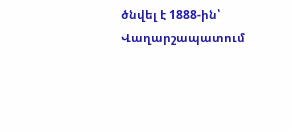ծնվել է 1888-ին՝ Վաղարշապատում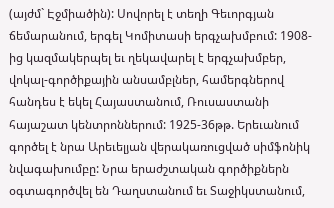(այժմ` Էջմիածին): Սովորել է տեղի Գեւորգյան ճեմարանում, երգել Կոմիտասի երգչախմբում: 1908-ից կազմակերպել եւ ղեկավարել է երգչախմբեր, վոկալ-գործիքային անսամբլներ, համերգներով հանդես է եկել Հայաստանում, Ռուսաստանի հայաշատ կենտրոններում: 1925-36թթ. Երեւանում գործել է նրա Արեւելյան վերակառուցված սիմֆոնիկ նվագախումբը: Նրա երաժշտական գործիքներն օգտագործվել են Դաղստանում եւ Տաջիկստանում,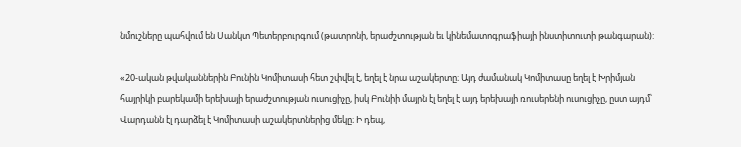նմուշները պահվում են Սանկտ Պետերբուրգում (թատրոնի, երաժշտության եւ կինեմատոգրաֆիայի ինստիտուտի թանգարան):

«20-ական թվականներին Բունին Կոմիտասի հետ շփվել է, եղել է նրա աշակերտը։ Այդ ժամանակ Կոմիտասը եղել է Խրիմյան հայրիկի բարեկամի երեխայի երաժշտության ուսուցիչը, իսկ Բունիի մայրն էլ եղել է այդ երեխայի ռուսերենի ուսուցիչը, ըստ այդմ՝ Վարդանն էլ դարձել է Կոմիտասի աշակերտներից մեկը։ Ի դեպ,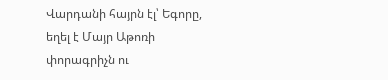Վարդանի հայրն էլ՝ Եգորը, եղել է Մայր Աթոռի փորագրիչն ու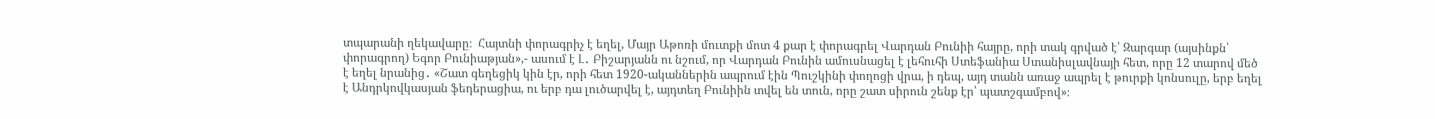տպարանի ղեկավարը։  Հայտնի փորագրիչ է եղել, Մայր Աթոռի մուտքի մոտ 4 քար է փորագրել Վարդան Բունիի հայրը, որի տակ գրված է՝ Զարգար (այսինքն՝ փորագրող) Եգոր Բունիաթյան»,- ասում է Լ․ Բիշարյանն ու նշում, որ Վարդան Բունին ամուսնացել է լեհուհի Ստեֆանիա Ստանիսլավնայի հետ, որը 12 տարով մեծ է եղել նրանից․ «Շատ գեղեցիկ կին էր, որի հետ 1920-ականներին ապրում էին Պուշկինի փողոցի վրա, ի դեպ, այդ տանն առաջ ապրել է թուրքի կոնսուլը, երբ եղել է Անդրկովկասյան ֆեդերացիա, ու երբ դա լուծարվել է, այդտեղ Բունիին տվել են տուն, որը շատ սիրուն շենք էր՝ պատշգամբով»։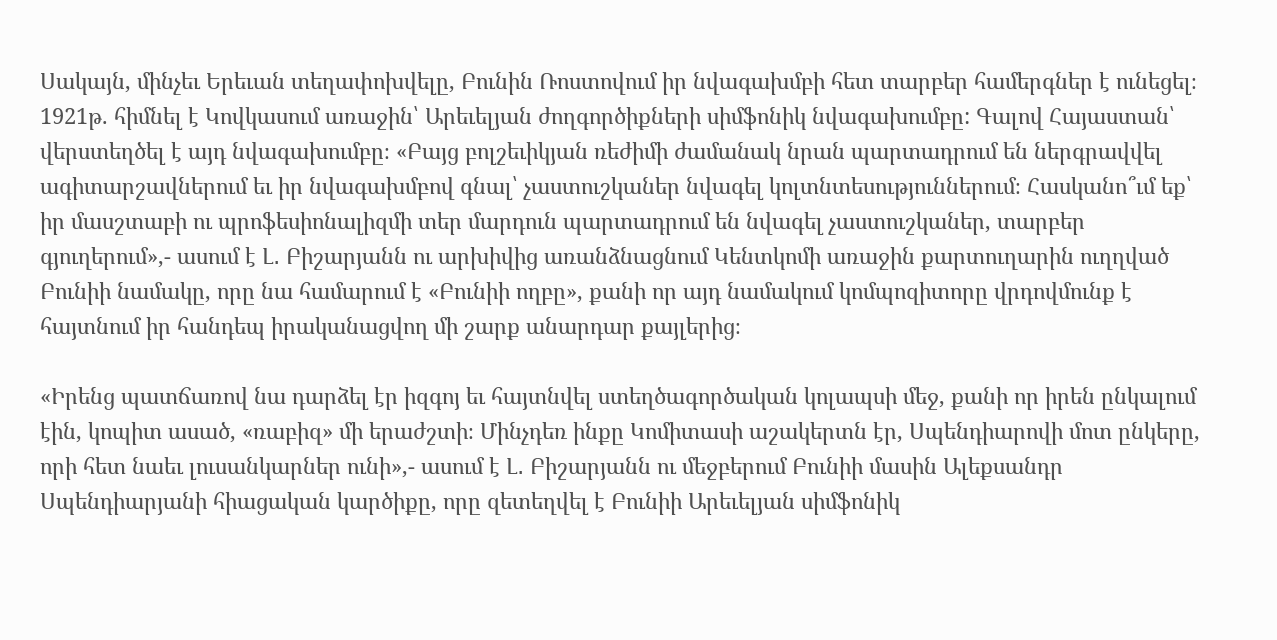Սակայն, մինչեւ Երեւան տեղափոխվելը, Բունին Ռոստովում իր նվագախմբի հետ տարբեր համերգներ է ունեցել։ 1921թ. հիմնել է Կովկասում առաջին՝ Արեւելյան ժողգործիքների սիմֆոնիկ նվագախումբը: Գալով Հայաստան՝ վերստեղծել է այդ նվագախումբը։ «Բայց բոլշեւիկյան ռեժիմի ժամանակ նրան պարտադրում են ներգրավվել ագիտարշավներում եւ իր նվագախմբով գնալ՝ չաստուշկաներ նվագել կոլտնտեսություններում։ Հասկանո՞ւմ եք՝ իր մասշտաբի ու պրոֆեսիոնալիզմի տեր մարդուն պարտադրում են նվագել չաստուշկաներ, տարբեր գյուղերում»,- ասում է Լ․ Բիշարյանն ու արխիվից առանձնացնում Կենտկոմի առաջին քարտուղարին ուղղված Բունիի նամակը, որը նա համարում է «Բունիի ողբը», քանի որ այդ նամակում կոմպոզիտորը վրդովմունք է հայտնում իր հանդեպ իրականացվող մի շարք անարդար քայլերից։

«Իրենց պատճառով նա դարձել էր իզգոյ եւ հայտնվել ստեղծագործական կոլապսի մեջ, քանի որ իրեն ընկալում էին, կոպիտ ասած, «ռաբիզ» մի երաժշտի։ Մինչդեռ ինքը Կոմիտասի աշակերտն էր, Սպենդիարովի մոտ ընկերը, որի հետ նաեւ լուսանկարներ ունի»,- ասում է Լ․ Բիշարյանն ու մեջբերում Բունիի մասին Ալեքսանդր Սպենդիարյանի հիացական կարծիքը, որը զետեղվել է Բունիի Արեւելյան սիմֆոնիկ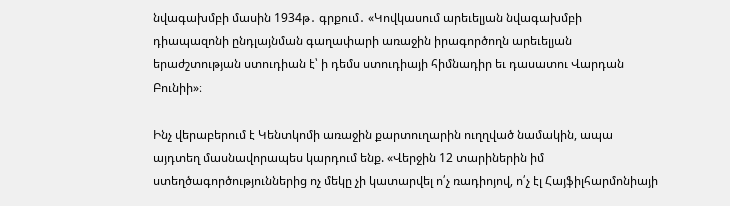նվագախմբի մասին 1934թ․ գրքում․ «Կովկասում արեւելյան նվագախմբի դիապազոնի ընդլայնման գաղափարի առաջին իրագործողն արեւելյան երաժշտության ստուդիան է՝ ի դեմս ստուդիայի հիմնադիր եւ դասատու Վարդան Բունիի»։

Ինչ վերաբերում է Կենտկոմի առաջին քարտուղարին ուղղված նամակին, ապա այդտեղ մասնավորապես կարդում ենք. «Վերջին 12 տարիներին իմ ստեղծագործություններից ոչ մեկը չի կատարվել ո՛չ ռադիոյով, ո՛չ էլ Հայֆիլհարմոնիայի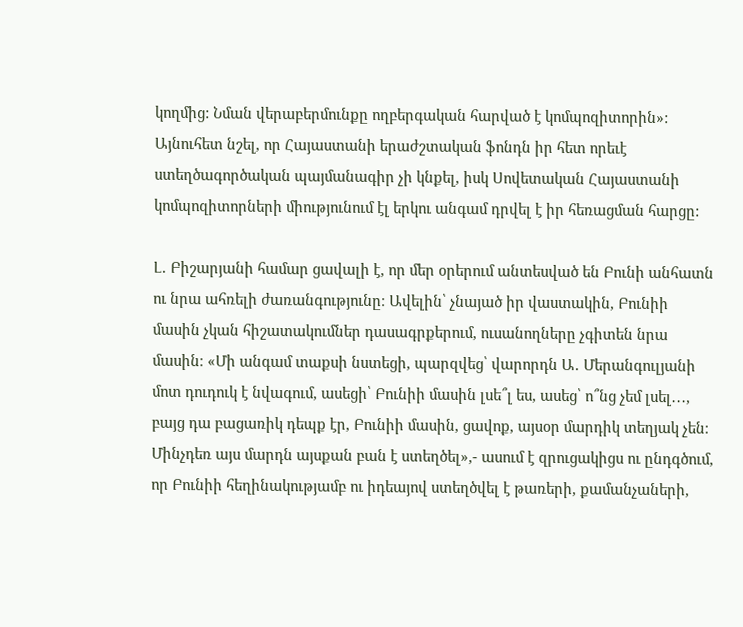կողմից: Նման վերաբերմունքը ողբերգական հարված է կոմպոզիտորին»: Այնուհետ նշել, որ Հայաստանի երաժշտական ֆոնդն իր հետ որեւէ ստեղծագործական պայմանագիր չի կնքել, իսկ Սովետական Հայաստանի կոմպոզիտորների միությունում էլ երկու անգամ դրվել է իր հեռացման հարցը:

Լ․ Բիշարյանի համար ցավալի է, որ մեր օրերում անտեսված են Բունի անհատն ու նրա ահռելի ժառանգությունը։ Ավելին՝ չնայած իր վաստակին, Բունիի մասին չկան հիշատակումներ դասագրքերում, ուսանողները չգիտեն նրա մասին։ «Մի անգամ տաքսի նստեցի, պարզվեց՝ վարորդն Ա․ Մերանգուլյանի մոտ դուդուկ է նվագում, ասեցի՝ Բունիի մասին լսե՞լ ես, ասեց՝ ո՞նց չեմ լսել․․․, բայց դա բացառիկ դեպք էր, Բունիի մասին, ցավոք, այսօր մարդիկ տեղյակ չեն։ Մինչդեռ այս մարդն այսքան բան է ստեղծել»,- ասում է զրուցակիցս ու ընդգծում, որ Բունիի հեղինակությամբ ու իդեայով ստեղծվել է թառերի, քամանչաների,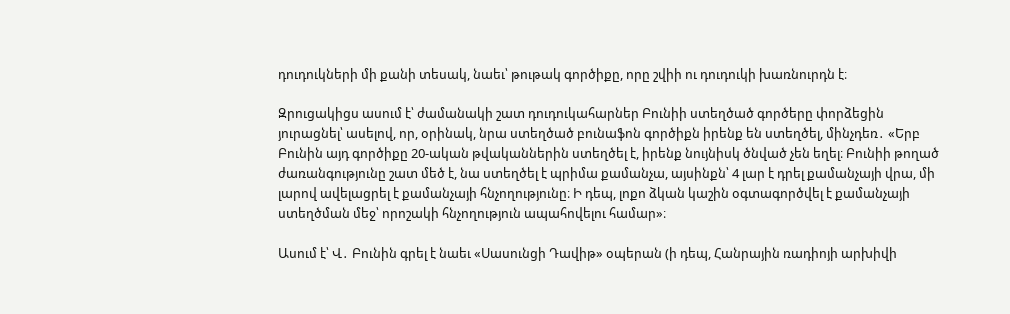դուդուկների մի քանի տեսակ, նաեւ՝ թութակ գործիքը, որը շվիի ու դուդուկի խառնուրդն է։

Զրուցակիցս ասում է՝ ժամանակի շատ դուդուկահարներ Բունիի ստեղծած գործերը փորձեցին յուրացնել՝ ասելով, որ, օրինակ, նրա ստեղծած բունաֆոն գործիքն իրենք են ստեղծել, մինչդեռ․ «Երբ Բունին այդ գործիքը 20-ական թվականներին ստեղծել է, իրենք նույնիսկ ծնված չեն եղել։ Բունիի թողած ժառանգությունը շատ մեծ է, նա ստեղծել է պրիմա քամանչա, այսինքն՝ 4 լար է դրել քամանչայի վրա, մի լարով ավելացրել է քամանչայի հնչողությունը։ Ի դեպ, լոքո ձկան կաշին օգտագործվել է քամանչայի ստեղծման մեջ՝ որոշակի հնչողություն ապահովելու համար»։

Ասում է՝ Վ․ Բունին գրել է նաեւ «Սասունցի Դավիթ» օպերան (ի դեպ, Հանրային ռադիոյի արխիվի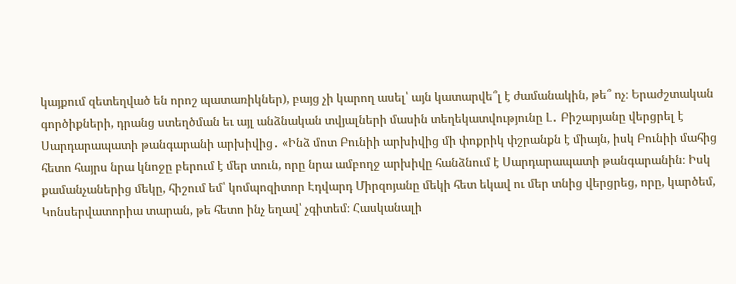կայքում զետեղված են որոշ պատառիկներ), բայց չի կարող ասել՝ այն կատարվե՞լ է ժամանակին, թե՞ ոչ։ Երաժշտական գործիքների, դրանց ստեղծման եւ այլ անձնական տվյալների մասին տեղեկատվությունը Լ․ Բիշարյանը վերցրել է Սարդարապատի թանգարանի արխիվից․ «Ինձ մոտ Բունիի արխիվից մի փոքրիկ փշրանքն է միայն, իսկ Բունիի մահից հետո հայրս նրա կնոջը բերում է մեր տուն, որը նրա ամբողջ արխիվը հանձնում է Սարդարապատի թանգարանին։ Իսկ քամանչաներից մեկը, հիշում եմ՝ կոմպոզիտոր Էդվարդ Միրզոյանը մեկի հետ եկավ ու մեր տնից վերցրեց, որը, կարծեմ, Կոնսերվատորիա տարան, թե հետո ինչ եղավ՝ չգիտեմ։ Հասկանալի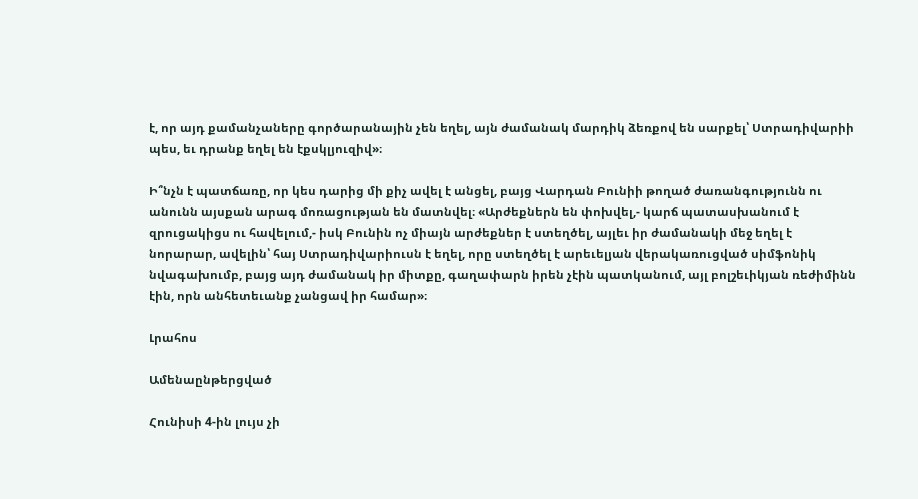է, որ այդ քամանչաները գործարանային չեն եղել, այն ժամանակ մարդիկ ձեռքով են սարքել՝ Ստրադիվարիի պես, եւ դրանք եղել են էքսկլյուզիվ»։

Ի՞նչն է պատճառը, որ կես դարից մի քիչ ավել է անցել, բայց Վարդան Բունիի թողած ժառանգությունն ու անունն այսքան արագ մոռացության են մատնվել։ «Արժեքներն են փոխվել,- կարճ պատասխանում է զրուցակիցս ու հավելում,- իսկ Բունին ոչ միայն արժեքներ է ստեղծել, այլեւ իր ժամանակի մեջ եղել է նորարար, ավելին՝ հայ Ստրադիվարիուսն է եղել, որը ստեղծել է արեւելյան վերակառուցված սիմֆոնիկ նվագախումբ, բայց այդ ժամանակ իր միտքը, գաղափարն իրեն չէին պատկանում, այլ բոլշեւիկյան ռեժիմինն էին, որն անհետեւանք չանցավ իր համար»։

Լրահոս

Ամենաընթերցված

Հունիսի 4-ին լույս չի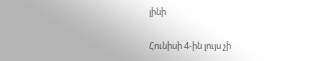լինի

Հունիսի 4-ին լույս չի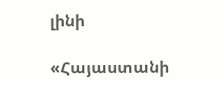լինի

«Հայաստանի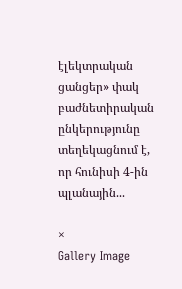էլեկտրական ցանցեր» փակ բաժնետիրական ընկերությունը տեղեկացնում է, որ հունիսի 4-ին պլանային...

×
Gallery Image